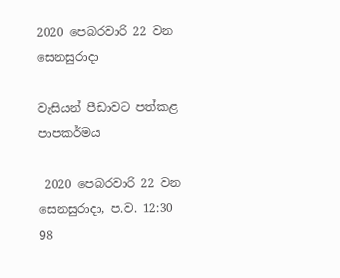2020 පෙබරවාරි 22 වන සෙනසුරාදා

වැසියන් පීඩාවට පත්කළ පාපකර්මය

 2020 පෙබරවාරි 22 වන සෙනසුරාදා, ප.ව. 12:30 98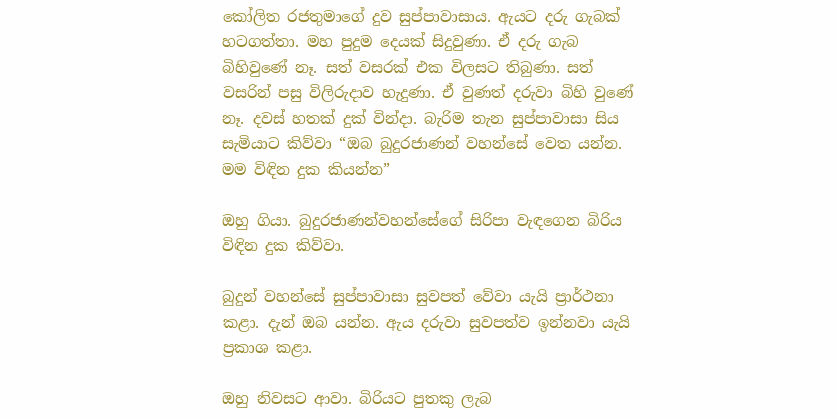කෝලිත රජතුමාගේ දුව සුප්පාවාසාය. ඇයට දරු ගැබක් හටගත්තා. මහ පුදුම දෙයක් සිදුවුණා. ඒ දරු ගැබ බිහිවුණේ නෑ. සත් වසරක් එක විලසට තිබුණා. සත් වසරින් පසු විලිරුදාව හැදුණා. ඒ වුණත් දරුවා බිහි වුණේ නෑ. දවස් හතක් දුක් වින්දා. බැරිම තැන සුප්පාවාසා සිය සැමියාට කිව්වා “ඔබ බුදුරජාණන් වහන්සේ වෙත යන්න. මම විඳින දුක කියන්න”

ඔහු ගියා. බුදුරජාණන්වහන්සේගේ සිරිපා වැඳගෙන බිරිය විඳින දුක කිව්වා.

බුදුන් වහන්සේ සුප්පාවාසා සුවපත් වේවා යැයි ප්‍රාර්ථනා කළා. දැන් ඔබ යන්න. ඇය දරුවා සුවපත්ව ඉන්නවා යැයි ප්‍රකාශ කළා.

ඔහු නිවසට ආවා. බිරියට පුතකු ලැබ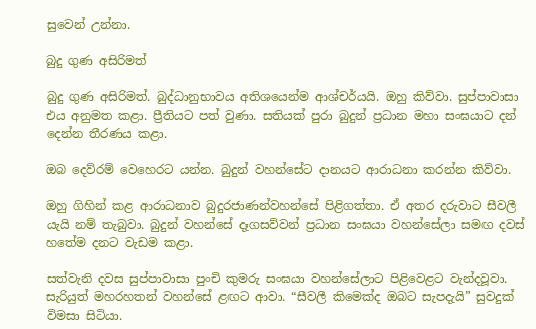සුවෙන් උන්නා.

බුදු ගුණ අසිරිමත්

බුදු ගුණ අසිරිමත්. බුද්ධානුභාවය අතිශයෙන්ම ආශ්චර්යයි. ඔහු කිව්වා. සුප්පාවාසා  එය අනුමත කළා. ප්‍රීතියට පත් වුණා. සතියක් පුරා බුදුන් ප්‍රධාන මහා සංඝයාට දන් දෙන්න තීරණය කළා.

ඔබ දෙව්රම් වෙහෙරට යන්න. බුදුන් වහන්සේට දානයට ආරාධනා කරන්න කිව්වා.

ඔහු ගිහින් කළ ආරාධනාව බුදුරජාණන්වහන්සේ පිළිගත්තා. ඒ අතර දරුවාට සීවලී යැයි නම් තැබුවා. බුදුන් වහන්සේ දෑගසව්වන් ප්‍රධාන සංඝයා වහන්සේලා සමඟ දවස් හතේම දනට වැඩම කළා.

සත්වැනි දවස සුප්පාවාසා පුංචි කුමරු සංඝයා වහන්සේලාට පිළිවෙළට වැන්දවූවා. සැරියුත් මහරහතන් වහන්සේ ළඟට ආවා. “සීවලී කිමෙක්ද ඔබට සැපදැයි” සුවදුක් විමසා සිටියා.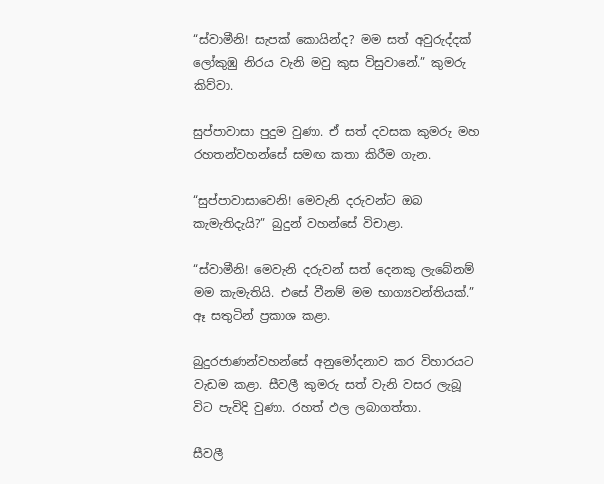“ස්වාමීනි! සැපක් කොයින්ද? මම සත් අවුරුද්දක් ලෝකුඹු නිරය වැනි මවු කුස විසුවානේ.” කුමරු කිව්වා.

සුප්පාවාසා පුදුම වුණා. ඒ සත් දවසක කුමරු මහ රහතන්වහන්සේ සමඟ කතා කිරීම ගැන.

“සුප්පාවාසාවෙනි! මෙවැනි දරුවන්ට ඔබ කැමැතිදැයි?” බුදුන් වහන්සේ විචාළා.

“ස්වාමීනි! මෙවැනි දරුවන් සත් දෙනකු ලැබේනම් මම කැමැතියි. එසේ වීනම් මම භාග්‍යවන්තියක්.” ඈ සතුටින් ප්‍රකාශ කළා.

බුදුරජාණන්වහන්සේ අනුමෝදනාව කර විහාරයට වැඩම කළා. සීවලී කුමරු සත් වැනි වසර ලැබූ විට පැවිදි වුණා. රහත් ඵල ලබාගත්තා.

සීවලී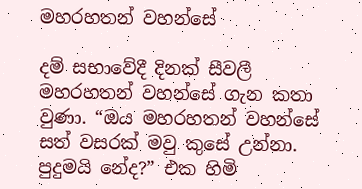මහරහතන් වහන්සේ

දම් සභාවේදී දිනක් සීවලී මහරහතන් වහන්සේ ගැන කතා වුණා. “ඔය මහරහතන් වහන්සේ සත් වසරක් මවු කුසේ උන්නා. පුදුමයි නේද?” එක හිමි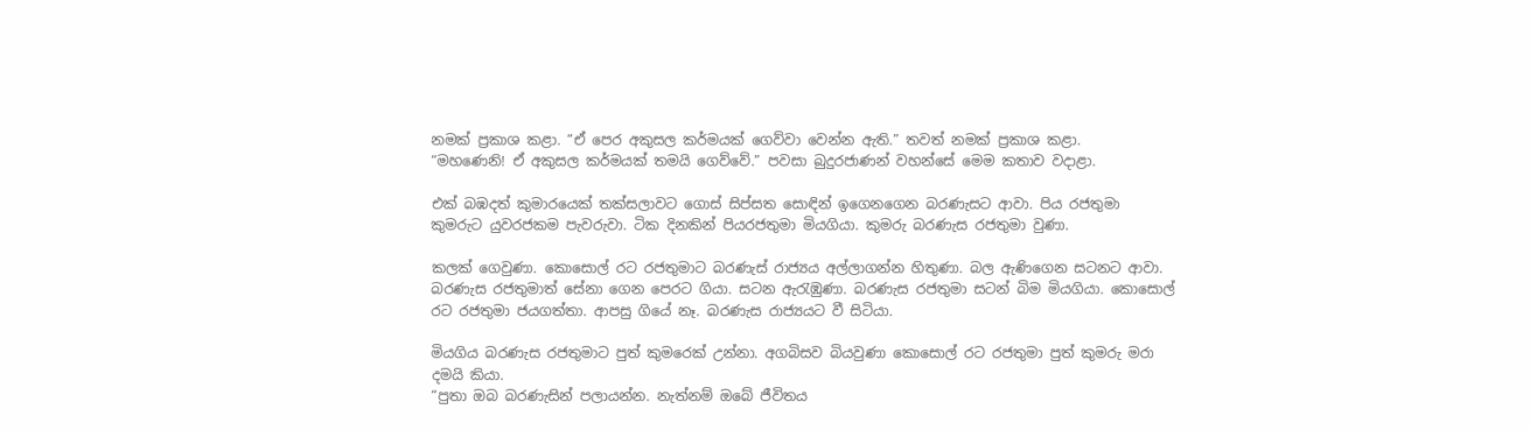නමක් ප්‍රකාශ කළා. “ඒ පෙර අකුසල කර්මයක් ගෙව්වා වෙන්න ඇති.” තවත් නමක් ප්‍රකාශ කළා.
“මහණෙනි! ඒ අකුසල කර්මයක් තමයි ගෙව්වේ.” පවසා බුදුරජාණන් වහන්සේ මෙම කතාව වදාළා.

එක් බඹදත් කුමාරයෙක් තක්සලාවට ගොස් සිප්සත සොඳින් ඉගෙනගෙන බරණැසට ආවා. පිය රජතුමා කුමරුට යුවරජකම පැවරුවා. ටික දිනකින් පියරජතුමා මියගියා. කුමරු බරණැස රජතුමා වුණා.

කලක් ගෙවුණා. කොසොල් රට රජතුමාට බරණැස් රාජ්‍යය අල්ලාගන්න හිතුණා. බල ඇණිගෙන සටනට ආවා. බරණැස රජතුමාත් සේනා ගෙන පෙරට ගියා. සටන ඇරැඹුණා. බරණැස රජතුමා සටන් බිම මියගියා. කොසොල් රට රජතුමා ජයගත්තා. ආපසු ගියේ නෑ. බරණැස රාජ්‍යයට වී සිටියා.

මියගිය බරණැස රජතුමාට පුත් කුමරෙක් උන්නා. අගබිසව බියවුණා කොසොල් රට රජතුමා පුත් කුමරු මරා දමයි කියා.
“පුතා ඔබ බරණැසින් පලායන්න. නැත්නම් ඔබේ ජීවිතය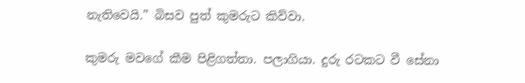නැතිවෙයි.” බිසව පුත් කුමරුට කිව්වා.

කුමරු මවගේ කීම පිළිගත්තා. පලාගියා. දුරු රටකට වී සේනා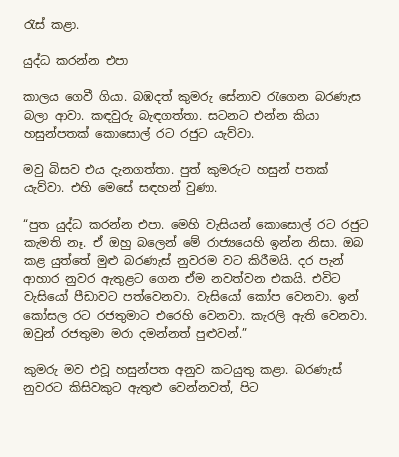රැස් කළා.

යුද්ධ කරන්න එපා

කාලය ගෙවී ගියා. බඹදත් කුමරු සේනාව රැගෙන බරණැස බලා ආවා. කඳවුරු බැඳගත්තා. සටනට එන්න කියා හසුන්පතක් කොසොල් රට රජුට යැව්වා.

මවු බිසව එය දැනගත්තා. පුත් කුමරුට හසුන් පතක් යැව්වා. එහි මෙසේ සඳහන් වුණා.

“පුත යුද්ධ කරන්න එපා. මෙහි වැසියන් කොසොල් රට රජුට කැමති නෑ. ඒ ඔහු බලෙන් මේ රාජ්‍යයෙහි ඉන්න නිසා. ඔබ කළ යුත්තේ මුළු බරණැස් නුවරම වට කිරීමයි. දර පැන් ආහාර නුවර ඇතුළට ගෙන ඒම නවත්වන එකයි. එවිට වැසියෝ පීඩාවට පත්වෙනවා. වැසියෝ කෝප වෙනවා. ඉන් කෝසල රට රජතුමාට එරෙහි වෙනවා. කැරලි ඇති වෙනවා. ඔවුන් රජතුමා මරා දමන්නත් පුළුවන්.”

කුමරු මව එවූ හසුන්පත අනුව කටයුතු කළා. බරණැස් නුවරට කිසිවකුට ඇතුළු වෙන්නවත්, පිට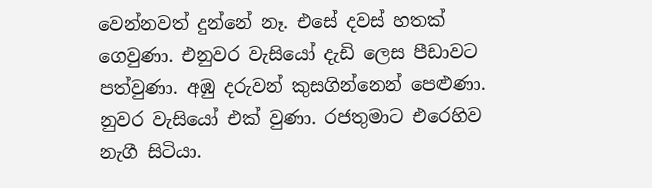වෙන්නවත් දුන්නේ නෑ. එසේ දවස් හතක් ගෙවුණා. එනුවර වැසියෝ දැඩි ලෙස පීඩාවට පත්වුණා. අඹු දරුවන් කුසගින්නෙන් පෙළුණා. නුවර වැසියෝ එක් වුණා. රජතුමාට එරෙහිව නැගී සිටියා.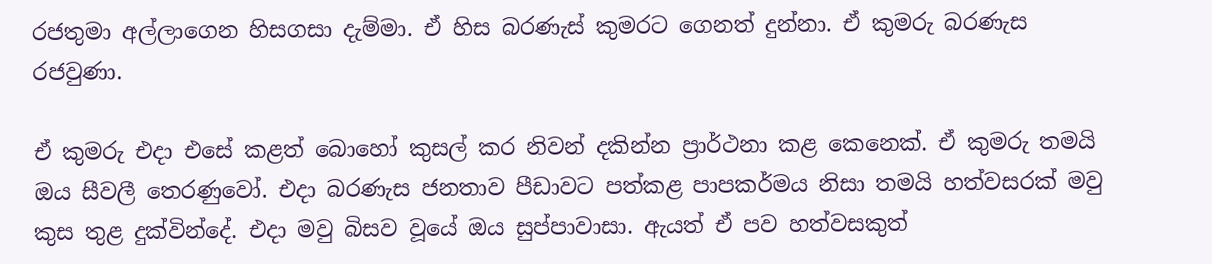රජතුමා අල්ලාගෙන හිසගසා දැම්මා. ඒ හිස බරණැස් කුමරට ගෙනත් දුන්නා. ඒ කුමරු බරණැස රජවුණා.

ඒ කුමරු එදා එසේ කළත් බොහෝ කුසල් කර නිවන් දකින්න ප්‍රාර්ථනා කළ කෙනෙක්. ඒ කුමරු තමයි ඔය සීවලී තෙරණුවෝ. එදා බරණැස ජනතාව පීඩාවට පත්කළ පාපකර්මය නිසා තමයි හත්වසරක් මවු කුස තුළ දුක්වින්දේ. එදා මවු බිසව වූයේ ඔය සුප්පාවාසා. ඇයත් ඒ පව හත්වසකුත්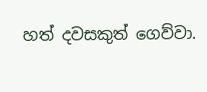හත් දවසකුත් ගෙව්වා.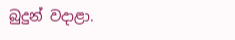බුදුන් වදාළා.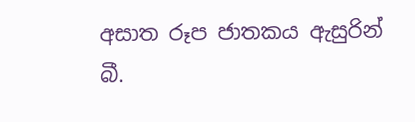අසාත රූප ජාතකය ඇසුරින්
බී.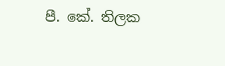පී. කේ. තිලක